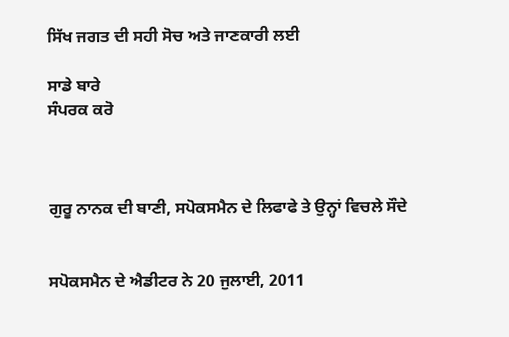ਸਿੱਖ ਜਗਤ ਦੀ ਸਹੀ ਸੋਚ ਅਤੇ ਜਾਣਕਾਰੀ ਲਈ

ਸਾਡੇ ਬਾਰੇ
ਸੰਪਰਕ ਕਰੋ



ਗੁਰੂ ਨਾਨਕ ਦੀ ਬਾਣੀ, ਸਪੋਕਸਮੈਨ ਦੇ ਲਿਫਾਫੇ ਤੇ ਉਨ੍ਹਾਂ ਵਿਚਲੇ ਸੌਦੇ


ਸਪੋਕਸਮੈਨ ਦੇ ਐਡੀਟਰ ਨੇ 20 ਜੁਲਾਈ, 2011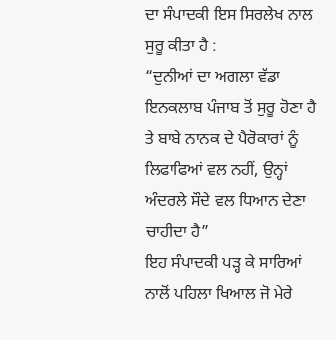ਦਾ ਸੰਪਾਦਕੀ ਇਸ ਸਿਰਲੇਖ ਨਾਲ ਸੁਰੂ ਕੀਤਾ ਹੈ :
“ਦੁਨੀਆਂ ਦਾ ਅਗਲਾ ਵੱਡਾ ਇਨਕਲਾਬ ਪੰਜਾਬ ਤੋਂ ਸੁਰੂ ਹੋਣਾ ਹੈ ਤੇ ਬਾਬੇ ਨਾਨਕ ਦੇ ਪੈਰੋਕਾਰਾਂ ਨੂੰ ਲਿਫਾਫਿਆਂ ਵਲ ਨਹੀਂ, ਉਨ੍ਹਾਂ ਅੰਦਰਲੇ ਸੌਦੇ ਵਲ ਧਿਆਨ ਦੇਣਾ ਚਾਹੀਦਾ ਹੈ”
ਇਹ ਸੰਪਾਦਕੀ ਪੜ੍ਹ ਕੇ ਸਾਰਿਆਂ ਨਾਲੋਂ ਪਹਿਲਾ ਖਿਆਲ ਜੋ ਮੇਰੇ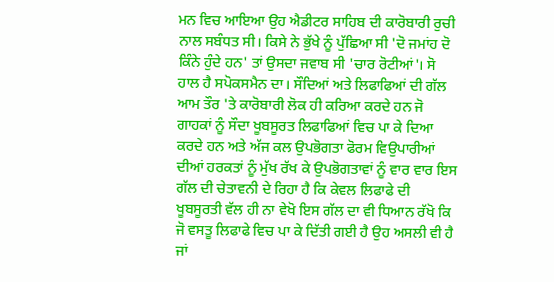ਮਨ ਵਿਚ ਆਇਆ ਉਹ ਐਡੀਟਰ ਸਾਹਿਬ ਦੀ ਕਾਰੋਬਾਰੀ ਰੁਚੀ ਨਾਲ ਸਬੰਧਤ ਸੀ। ਕਿਸੇ ਨੇ ਭੁੱਖੇ ਨੂੰ ਪੁੱਛਿਆ ਸੀ 'ਦੋ ਜਮਾਂਹ ਦੋ ਕਿੰਨੇ ਹੁੰਦੇ ਹਨ' ਤਾਂ ਉਸਦਾ ਜਵਾਬ ਸੀ 'ਚਾਰ ਰੋਟੀਆਂ'। ਸੋ ਹਾਲ ਹੈ ਸਪੋਕਸਮੈਨ ਦਾ। ਸੌਦਿਆਂ ਅਤੇ ਲਿਫਾਫਿਆਂ ਦੀ ਗੱਲ ਆਮ ਤੌਰ 'ਤੇ ਕਾਰੋਬਾਰੀ ਲੋਕ ਹੀ ਕਰਿਆ ਕਰਦੇ ਹਨ ਜੋ ਗਾਹਕਾਂ ਨੂੰ ਸੌਦਾ ਖੂਬਸੂਰਤ ਲਿਫਾਫਿਆਂ ਵਿਚ ਪਾ ਕੇ ਦਿਆ ਕਰਦੇ ਹਨ ਅਤੇ ਅੱਜ ਕਲ ਉਪਭੋਗਤਾ ਫੋਰਮ ਵਿਉਪਾਰੀਆਂ ਦੀਆਂ ਹਰਕਤਾਂ ਨੂੰ ਮੁੱਖ ਰੱਖ ਕੇ ਉਪਭੋਗਤਾਵਾਂ ਨੂੰ ਵਾਰ ਵਾਰ ਇਸ ਗੱਲ ਦੀ ਚੇਤਾਵਨੀ ਦੇ ਰਿਹਾ ਹੈ ਕਿ ਕੇਵਲ ਲਿਫਾਫੇ ਦੀ ਖੂਬਸੂਰਤੀ ਵੱਲ ਹੀ ਨਾ ਵੇਖੋ ਇਸ ਗੱਲ ਦਾ ਵੀ ਧਿਆਨ ਰੱਖੋ ਕਿ ਜੋ ਵਸਤੂ ਲਿਫਾਫੇ ਵਿਚ ਪਾ ਕੇ ਦਿੱਤੀ ਗਈ ਹੈ ਉਹ ਅਸਲੀ ਵੀ ਹੈ ਜਾਂ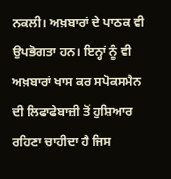ਨਕਲੀ। ਅਖ਼ਬਾਰਾਂ ਦੇ ਪਾਠਕ ਵੀ ਉਪਭੋਗਤਾ ਹਨ। ਇਨ੍ਹਾਂ ਨੂੰ ਵੀ ਅਖ਼ਬਾਰਾਂ ਖਾਸ ਕਰ ਸਪੋਕਸਮੈਨ ਦੀ ਲਿਫਾਫੇਬਾਜ਼ੀ ਤੋਂ ਹੁਸ਼ਿਆਰ ਰਹਿਣਾ ਚਾਹੀਦਾ ਹੈ ਜਿਸ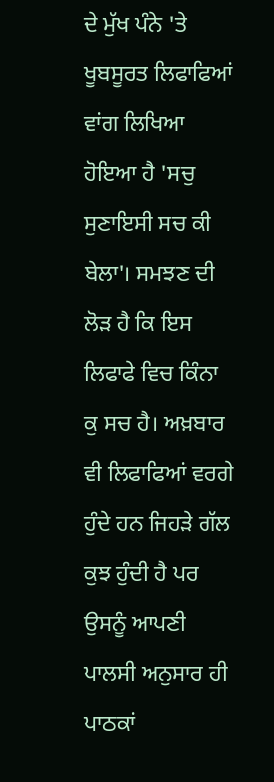ਦੇ ਮੁੱਖ ਪੰਨੇ 'ਤੇ ਖੂਬਸੂਰਤ ਲਿਫਾਫਿਆਂ ਵਾਂਗ ਲਿਖਿਆ ਹੋਇਆ ਹੈ 'ਸਚੁ ਸੁਣਾਇਸੀ ਸਚ ਕੀ ਬੇਲਾ'। ਸਮਝਣ ਦੀ ਲੋੜ ਹੈ ਕਿ ਇਸ ਲਿਫਾਫੇ ਵਿਚ ਕਿੰਨਾ ਕੁ ਸਚ ਹੈ। ਅਖ਼ਬਾਰ ਵੀ ਲਿਫਾਫਿਆਂ ਵਰਗੇ ਹੁੰਦੇ ਹਨ ਜਿਹੜੇ ਗੱਲ ਕੁਝ ਹੁੰਦੀ ਹੈ ਪਰ ਉਸਨੂੰ ਆਪਣੀ ਪਾਲਸੀ ਅਨੁਸਾਰ ਹੀ ਪਾਠਕਾਂ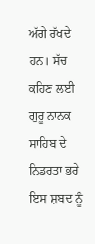ਅੱਗੇ ਰੱਖਦੇ ਹਨ। ਸੱਚ ਕਹਿਣ ਲਈ ਗੁਰੂ ਨਾਨਕ ਸਾਹਿਬ ਦੇ ਨਿਡਰਤਾ ਭਰੇ ਇਸ ਸ਼ਬਦ ਨੂੰ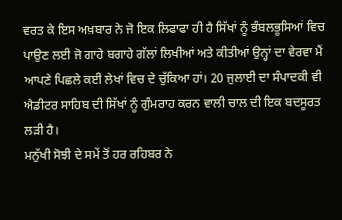ਵਰਤ ਕੇ ਇਸ ਅਖ਼ਬਾਰ ਨੇ ਜੋ ਇਕ ਲਿਫਾਫਾ ਹੀ ਹੈ ਸਿੱਖਾਂ ਨੂੰ ਭੰਬਲਭੂਸਿਆਂ ਵਿਚ ਪਾਉਣ ਲਈ ਜੋ ਗਾਹੇ ਬਗਾਹੇ ਗੱਲਾਂ ਲਿਖੀਆਂ ਅਤੇ ਕੀਤੀਆਂ ਉਨ੍ਹਾਂ ਦਾ ਵੇਰਵਾ ਮੈਂ ਆਪਣੇ ਪਿਛਲੇ ਕਈ ਲੇਖਾਂ ਵਿਚ ਦੇ ਚੁੱਕਿਆ ਹਾਂ। 20 ਜੁਲਾਈ ਦਾ ਸੰਪਾਦਕੀ ਵੀ ਐਡੀਟਰ ਸਾਹਿਬ ਦੀ ਸਿੱਖਾਂ ਨੂੰ ਗੁੰਮਰਾਹ ਕਰਨ ਵਾਲੀ ਚਾਲ ਦੀ ਇਕ ਬਦਸੂਰਤ ਲੜੀ ਹੈ।
ਮਨੁੱਖੀ ਸੋਝੀ ਦੇ ਸਮੇਂ ਤੋਂ ਹਰ ਰਹਿਬਰ ਨੇ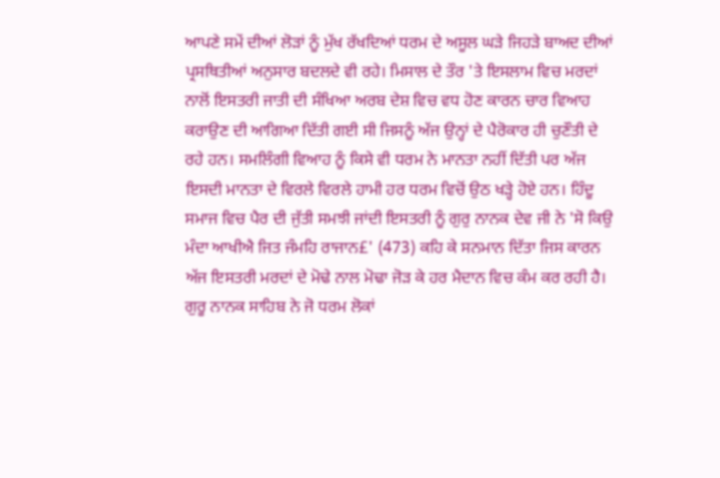ਆਪਣੇ ਸਮੇਂ ਦੀਆਂ ਲੋੜਾਂ ਨੂੰ ਮੁੱਖ ਰੱਖਦਿਆਂ ਧਰਮ ਦੇ ਅਸੂਲ ਘੜੇ ਜਿਹੜੇ ਬਾਅਦ ਦੀਆਂ ਪ੍ਰਸਥਿਤੀਆਂ ਅਨੁਸਾਰ ਬਦਲਦੇ ਵੀ ਰਹੇ। ਮਿਸਾਲ ਦੇ ਤੌਰ 'ਤੇ ਇਸਲਾਮ ਵਿਚ ਮਰਦਾਂ ਨਾਲੋਂ ਇਸਤਰੀ ਜਾਤੀ ਦੀ ਸੰਖਿਆ ਅਰਬ ਦੇਸ਼ ਵਿਚ ਵਧ ਹੋਣ ਕਾਰਨ ਚਾਰ ਵਿਆਹ ਕਰਾਉਣ ਦੀ ਆਗਿਆ ਦਿੱਤੀ ਗਈ ਸੀ ਜਿਸਨੂੰ ਅੱਜ ਉਨ੍ਹਾਂ ਦੇ ਪੈਰੋਕਾਰ ਹੀ ਚੁਣੌਤੀ ਦੇ ਰਹੇ ਹਨ। ਸਮਲਿੰਗੀ ਵਿਆਹ ਨੂੰ ਕਿਸੇ ਵੀ ਧਰਮ ਨੇ ਮਾਨਤਾ ਨਹੀਂ ਦਿੱਤੀ ਪਰ ਅੱਜ ਇਸਦੀ ਮਾਨਤਾ ਦੇ ਵਿਰਲੇ ਵਿਰਲੇ ਹਾਮੀ ਹਰ ਧਰਮ ਵਿਚੋਂ ਉਠ ਖੜ੍ਹੇ ਹੋਏ ਹਨ। ਹਿੰਦੂ ਸਮਾਜ ਵਿਚ ਪੈਰ ਦੀ ਜੁੱਤੀ ਸਮਝੀ ਜਾਂਦੀ ਇਸਤਰੀ ਨੂੰ ਗੁਰੁ ਨਾਨਕ ਦੇਵ ਜੀ ਨੇ 'ਸੋ ਕਿਉ ਮੰਦਾ ਆਖੀਐ ਜਿਤ ਜੰਮਹਿ ਰਾਜਾਨ£' (473) ਕਹਿ ਕੇ ਸਨਮਾਨ ਦਿੱਤਾ ਜਿਸ ਕਾਰਨ ਅੱਜ ਇਸਤਰੀ ਮਰਦਾਂ ਦੇ ਮੋਢੇ ਨਾਲ ਮੋਢਾ ਜੋੜ ਕੇ ਹਰ ਮੈਦਾਨ ਵਿਚ ਕੰਮ ਕਰ ਰਹੀ ਹੈ। ਗੁਰੂ ਨਾਨਕ ਸਾਹਿਬ ਨੇ ਜੋ ਧਰਮ ਲੋਕਾਂ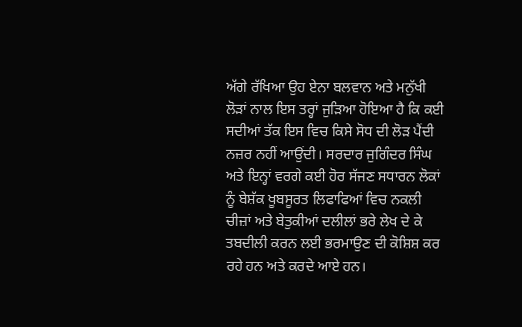ਅੱਗੇ ਰੱਖਿਆ ਉਹ ਏਨਾ ਬਲਵਾਨ ਅਤੇ ਮਨੁੱਖੀ ਲੋੜਾਂ ਨਾਲ ਇਸ ਤਰ੍ਹਾਂ ਜੁੜਿਆ ਹੋਇਆ ਹੈ ਕਿ ਕਈ ਸਦੀਆਂ ਤੱਕ ਇਸ ਵਿਚ ਕਿਸੇ ਸੋਧ ਦੀ ਲੋੜ ਪੈਂਦੀ ਨਜ਼ਰ ਨਹੀਂ ਆਉਂਦੀ। ਸਰਦਾਰ ਜੁਗਿੰਦਰ ਸਿੰਘ ਅਤੇ ਇਨ੍ਹਾਂ ਵਰਗੇ ਕਈ ਹੋਰ ਸੱਜਣ ਸਧਾਰਨ ਲੋਕਾਂ ਨੂੰ ਬੇਸ਼ੱਕ ਖੂਬਸੂਰਤ ਲਿਫਾਫਿਆਂ ਵਿਚ ਨਕਲੀ ਚੀਜ਼ਾਂ ਅਤੇ ਬੇਤੁਕੀਆਂ ਦਲੀਲਾਂ ਭਰੇ ਲੇਖ ਦੇ ਕੇ ਤਬਦੀਲੀ ਕਰਨ ਲਈ ਭਰਮਾਉਣ ਦੀ ਕੋਸ਼ਿਸ਼ ਕਰ ਰਹੇ ਹਨ ਅਤੇ ਕਰਦੇ ਆਏ ਹਨ।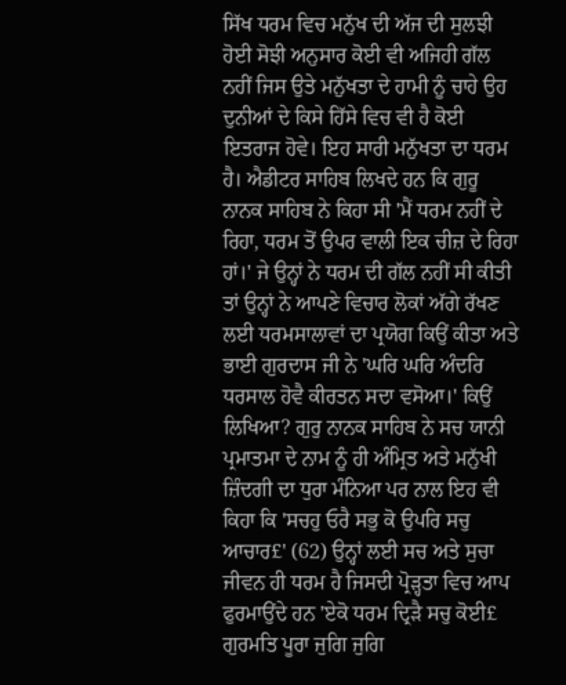ਸਿੱਖ ਧਰਮ ਵਿਚ ਮਨੁੱਖ ਦੀ ਅੱਜ ਦੀ ਸੁਲਝੀ ਹੋਈ ਸੋਝੀ ਅਨੁਸਾਰ ਕੋਈ ਵੀ ਅਜਿਹੀ ਗੱਲ ਨਹੀਂ ਜਿਸ ਉਤੇ ਮਨੁੱਖਤਾ ਦੇ ਹਾਮੀ ਨੂੰ ਚਾਹੇ ਉਹ ਦੁਨੀਆਂ ਦੇ ਕਿਸੇ ਹਿੱਸੇ ਵਿਚ ਵੀ ਹੈ ਕੋਈ ਇਤਰਾਜ ਹੋਵੇ। ਇਹ ਸਾਰੀ ਮਨੁੱਖਤਾ ਦਾ ਧਰਮ ਹੈ। ਐਡੀਟਰ ਸਾਹਿਬ ਲਿਖਦੇ ਹਨ ਕਿ ਗੁਰੂ ਨਾਨਕ ਸਾਹਿਬ ਨੇ ਕਿਹਾ ਸੀ 'ਮੈਂ ਧਰਮ ਨਹੀਂ ਦੇ ਰਿਹਾ, ਧਰਮ ਤੋਂ ਉਪਰ ਵਾਲੀ ਇਕ ਚੀਜ਼ ਦੇ ਰਿਹਾ ਹਾਂ।' ਜੇ ਉਨ੍ਹਾਂ ਨੇ ਧਰਮ ਦੀ ਗੱਲ ਨਹੀਂ ਸੀ ਕੀਤੀ ਤਾਂ ਉਨ੍ਹਾਂ ਨੇ ਆਪਣੇ ਵਿਚਾਰ ਲੋਕਾਂ ਅੱਗੇ ਰੱਖਣ ਲਈ ਧਰਮਸਾਲਾਵਾਂ ਦਾ ਪ੍ਰਯੋਗ ਕਿਉਂ ਕੀਤਾ ਅਤੇ ਭਾਈ ਗੁਰਦਾਸ ਜੀ ਨੇ 'ਘਰਿ ਘਰਿ ਅੰਦਰਿ ਧਰਸਾਲ ਹੋਵੈ ਕੀਰਤਨ ਸਦਾ ਵਸੋਆ।' ਕਿਉਂ ਲਿਖਿਆ? ਗੁਰੁ ਨਾਨਕ ਸਾਹਿਬ ਨੇ ਸਚ ਯਾਨੀ ਪ੍ਰਮਾਤਮਾ ਦੇ ਨਾਮ ਨੂੰ ਹੀ ਅੰਮ੍ਰਿਤ ਅਤੇ ਮਨੁੱਖੀ ਜ਼ਿੰਦਗੀ ਦਾ ਧੁਰਾ ਮੰਨਿਆ ਪਰ ਨਾਲ ਇਹ ਵੀ ਕਿਹਾ ਕਿ 'ਸਚਹੁ ਓਰੈ ਸਭੁ ਕੋ ਉਪਰਿ ਸਚੁ ਆਚਾਰ£' (62) ਉਨ੍ਹਾਂ ਲਈ ਸਚ ਅਤੇ ਸੁਚਾ ਜੀਵਨ ਹੀ ਧਰਮ ਹੈ ਜਿਸਦੀ ਪ੍ਰੋੜ੍ਹਤਾ ਵਿਚ ਆਪ ਫੁਰਮਾਉਂਦੇ ਹਨ 'ਏਕੋ ਧਰਮ ਦ੍ਰਿੜੈ ਸਚੁ ਕੋਈ£ ਗੁਰਮਤਿ ਪੂਰਾ ਜੁਗਿ ਜੁਗਿ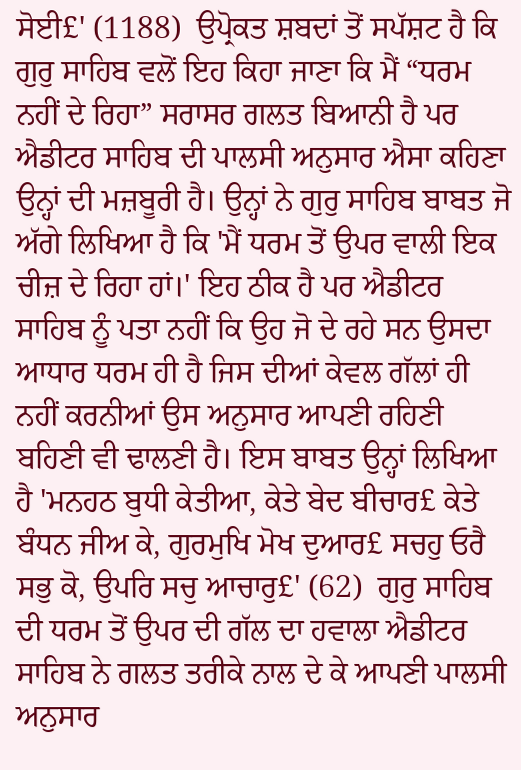ਸੋਈ£' (1188)  ਉਪ੍ਰੋਕਤ ਸ਼ਬਦਾਂ ਤੋਂ ਸਪੱਸ਼ਟ ਹੈ ਕਿ ਗੁਰੁ ਸਾਹਿਬ ਵਲੋਂ ਇਹ ਕਿਹਾ ਜਾਣਾ ਕਿ ਮੈਂ “ਧਰਮ ਨਹੀਂ ਦੇ ਰਿਹਾ” ਸਰਾਸਰ ਗਲਤ ਬਿਆਨੀ ਹੈ ਪਰ ਐਡੀਟਰ ਸਾਹਿਬ ਦੀ ਪਾਲਸੀ ਅਨੁਸਾਰ ਐਸਾ ਕਹਿਣਾ ਉਨ੍ਹਾਂ ਦੀ ਮਜ਼ਬੂਰੀ ਹੈ। ਉਨ੍ਹਾਂ ਨੇ ਗੁਰੁ ਸਾਹਿਬ ਬਾਬਤ ਜੋ ਅੱਗੇ ਲਿਖਿਆ ਹੈ ਕਿ 'ਮੈਂ ਧਰਮ ਤੋਂ ਉਪਰ ਵਾਲੀ ਇਕ ਚੀਜ਼ ਦੇ ਰਿਹਾ ਹਾਂ।' ਇਹ ਠੀਕ ਹੈ ਪਰ ਐਡੀਟਰ ਸਾਹਿਬ ਨੂੰ ਪਤਾ ਨਹੀਂ ਕਿ ਉਹ ਜੋ ਦੇ ਰਹੇ ਸਨ ਉਸਦਾ ਆਧਾਰ ਧਰਮ ਹੀ ਹੈ ਜਿਸ ਦੀਆਂ ਕੇਵਲ ਗੱਲਾਂ ਹੀ ਨਹੀਂ ਕਰਨੀਆਂ ਉਸ ਅਨੁਸਾਰ ਆਪਣੀ ਰਹਿਣੀ ਬਹਿਣੀ ਵੀ ਢਾਲਣੀ ਹੈ। ਇਸ ਬਾਬਤ ਉਨ੍ਹਾਂ ਲਿਖਿਆ ਹੈ 'ਮਨਹਠ ਬੁਧੀ ਕੇਤੀਆ, ਕੇਤੇ ਬੇਦ ਬੀਚਾਰ£ ਕੇਤੇ ਬੰਧਨ ਜੀਅ ਕੇ, ਗੁਰਮੁਖਿ ਮੋਖ ਦੁਆਰ£ ਸਚਹੁ ਓਰੈ ਸਭੁ ਕੋ, ਉਪਰਿ ਸਚੁ ਆਚਾਰੁ£' (62)  ਗੁਰੁ ਸਾਹਿਬ ਦੀ ਧਰਮ ਤੋਂ ਉਪਰ ਦੀ ਗੱਲ ਦਾ ਹਵਾਲਾ ਐਡੀਟਰ ਸਾਹਿਬ ਨੇ ਗਲਤ ਤਰੀਕੇ ਨਾਲ ਦੇ ਕੇ ਆਪਣੀ ਪਾਲਸੀ ਅਨੁਸਾਰ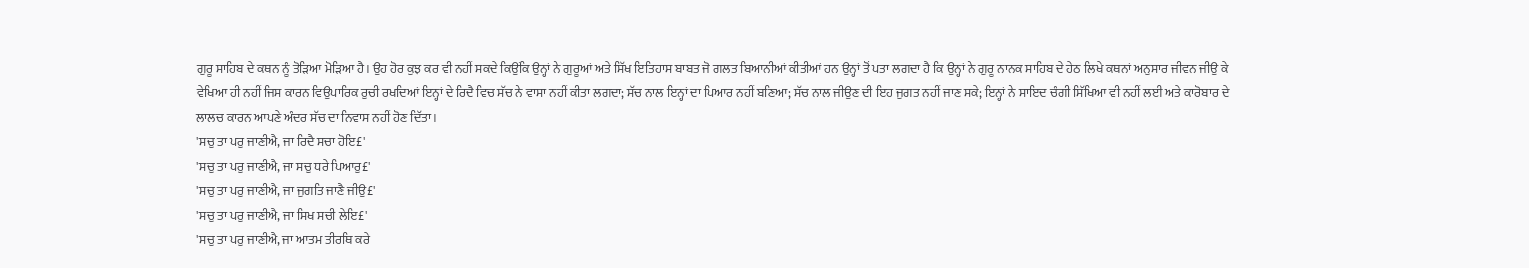ਗੁਰੂ ਸਾਹਿਬ ਦੇ ਕਥਨ ਨੂੰ ਤੋੜਿਆ ਮੋੜਿਆ ਹੈ। ਉਹ ਹੋਰ ਕੁਝ ਕਰ ਵੀ ਨਹੀਂ ਸਕਦੇ ਕਿਉਂਕਿ ਉਨ੍ਹਾਂ ਨੇ ਗੁਰੂਆਂ ਅਤੇ ਸਿੱਖ ਇਤਿਹਾਸ ਬਾਬਤ ਜੋ ਗਲਤ ਬਿਆਨੀਆਂ ਕੀਤੀਆਂ ਹਨ ਉਨ੍ਹਾਂ ਤੋਂ ਪਤਾ ਲਗਦਾ ਹੈ ਕਿ ਉਨ੍ਹਾਂ ਨੇ ਗੁਰੂ ਨਾਨਕ ਸਾਹਿਬ ਦੇ ਹੇਠ ਲਿਖੇ ਕਥਨਾਂ ਅਨੁਸਾਰ ਜੀਵਨ ਜੀਉ ਕੇ ਵੇਖਿਆ ਹੀ ਨਹੀਂ ਜਿਸ ਕਾਰਨ ਵਿਉਪਾਰਿਕ ਰੁਚੀ ਰਖਦਿਆਂ ਇਨ੍ਹਾਂ ਦੇ ਰਿਦੈ ਵਿਚ ਸੱਚ ਨੇ ਵਾਸਾ ਨਹੀਂ ਕੀਤਾ ਲਗਦਾ; ਸੱਚ ਨਾਲ ਇਨ੍ਹਾਂ ਦਾ ਪਿਆਰ ਨਹੀਂ ਬਣਿਆ; ਸੱਚ ਨਾਲ ਜੀਉਣ ਦੀ ਇਹ ਜੁਗਤ ਨਹੀਂ ਜਾਣ ਸਕੇ; ਇਨ੍ਹਾਂ ਨੇ ਸਾਇਦ ਚੰਗੀ ਸਿੱਖਿਆ ਵੀ ਨਹੀਂ ਲਈ ਅਤੇ ਕਾਰੋਬਾਰ ਦੇ ਲਾਲਚ ਕਾਰਨ ਆਪਣੇ ਅੰਦਰ ਸੱਚ ਦਾ ਨਿਵਾਸ ਨਹੀਂ ਹੋਣ ਦਿੱਤਾ।
'ਸਚੁ ਤਾ ਪਰੁ ਜਾਣੀਐ, ਜਾ ਰਿਦੈ ਸਚਾ ਹੋਇ£'
'ਸਚੁ ਤਾ ਪਰੁ ਜਾਣੀਐ, ਜਾ ਸਚੁ ਧਰੇ ਪਿਆਰੁ£'
'ਸਚੁ ਤਾ ਪਰੁ ਜਾਣੀਐ, ਜਾ ਜੁਗਤਿ ਜਾਣੈ ਜੀਉ£'
'ਸਚੁ ਤਾ ਪਰੁ ਜਾਣੀਐ, ਜਾ ਸਿਖ ਸਚੀ ਲੇਇ£'
'ਸਚੁ ਤਾ ਪਰੁ ਜਾਣੀਐ, ਜਾ ਆਤਮ ਤੀਰਥਿ ਕਰੇ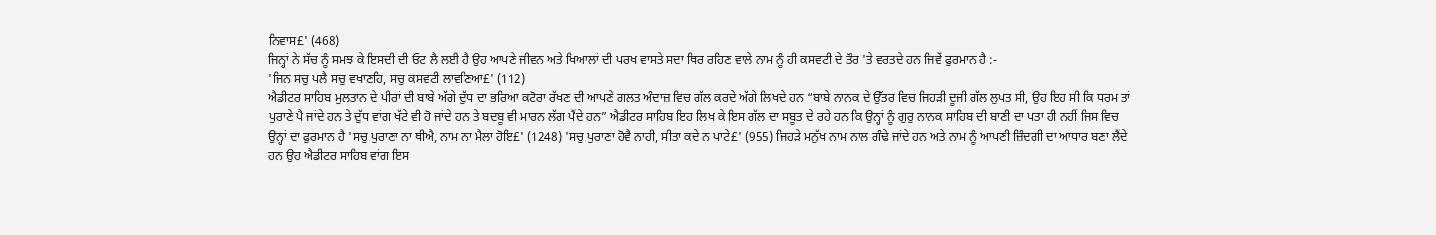ਨਿਵਾਸ£' (468)
ਜਿਨ੍ਹਾਂ ਨੇ ਸੱਚ ਨੂੰ ਸਮਝ ਕੇ ਇਸਦੀ ਦੀ ਓਟ ਲੈ ਲਈ ਹੈ ਉਹ ਆਪਣੇ ਜੀਵਨ ਅਤੇ ਖਿਆਲਾਂ ਦੀ ਪਰਖ ਵਾਸਤੇ ਸਦਾ ਥਿਰ ਰਹਿਣ ਵਾਲੇ ਨਾਮ ਨੂੰ ਹੀ ਕਸਵਟੀ ਦੇ ਤੌਰ 'ਤੇ ਵਰਤਦੇ ਹਨ ਜਿਵੇਂ ਫੁਰਮਾਨ ਹੈ :-
'ਜਿਨ ਸਚੁ ਪਲੈ ਸਚੁ ਵਖਾਣਹਿ, ਸਚੁ ਕਸਵਟੀ ਲਾਵਣਿਆ£' (112)
ਐਡੀਟਰ ਸਾਹਿਬ ਮੁਲਤਾਨ ਦੇ ਪੀਰਾਂ ਦੀ ਬਾਬੇ ਅੱਗੇ ਦੁੱਧ ਦਾ ਭਰਿਆ ਕਟੋਰਾ ਰੱਖਣ ਦੀ ਆਪਣੇ ਗਲਤ ਅੰਦਾਜ਼ ਵਿਚ ਗੱਲ ਕਰਦੇ ਅੱਗੇ ਲਿਖਦੇ ਹਨ “ਬਾਬੇ ਨਾਨਕ ਦੇ ਉੱਤਰ ਵਿਚ ਜਿਹੜੀ ਦੂਜੀ ਗੱਲ ਲੁਪਤ ਸੀ, ਉਹ ਇਹ ਸੀ ਕਿ ਧਰਮ ਤਾਂ ਪੁਰਾਣੇ ਪੈ ਜਾਂਦੇ ਹਨ ਤੇ ਦੁੱਧ ਵਾਂਗ ਖੱਟੇ ਵੀ ਹੋ ਜਾਂਦੇ ਹਨ ਤੇ ਬਦਬੂ ਵੀ ਮਾਰਨ ਲੱਗ ਪੈਂਦੇ ਹਨ” ਐਡੀਟਰ ਸਾਹਿਬ ਇਹ ਲਿਖ ਕੇ ਇਸ ਗੱਲ ਦਾ ਸਬੂਤ ਦੇ ਰਹੇ ਹਨ ਕਿ ਉਨ੍ਹਾਂ ਨੂੰ ਗੁਰੁ ਨਾਨਕ ਸਾਹਿਬ ਦੀ ਬਾਣੀ ਦਾ ਪਤਾ ਹੀ ਨਹੀਂ ਜਿਸ ਵਿਚ ਉਨ੍ਹਾਂ ਦਾ ਫੁਰਮਾਨ ਹੈ 'ਸਚੁ ਪੁਰਾਣਾ ਨਾ ਥੀਐ, ਨਾਮ ਨਾ ਮੈਲਾ ਹੋਇ£' (1248) 'ਸਚੁ ਪੁਰਾਣਾ ਹੋਵੈ ਨਾਹੀ, ਸੀਤਾ ਕਦੇ ਨ ਪਾਟੇ£' (955) ਜਿਹੜੇ ਮਨੁੱਖ ਨਾਮ ਨਾਲ ਗੰਢੇ ਜਾਂਦੇ ਹਨ ਅਤੇ ਨਾਮ ਨੂੰ ਆਪਣੀ ਜ਼ਿੰਦਗੀ ਦਾ ਆਧਾਰ ਬਣਾ ਲੈਂਦੇ ਹਨ ਉਹ ਐਡੀਟਰ ਸਾਹਿਬ ਵਾਂਗ ਇਸ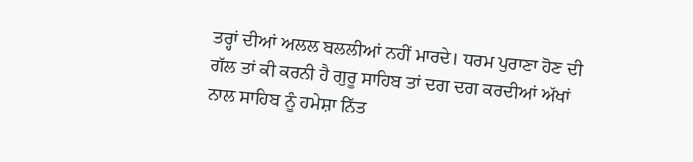ਤਰ੍ਹਾਂ ਦੀਆਂ ਅਲਲ ਬਲਲੀਆਂ ਨਹੀਂ ਮਾਰਦੇ। ਧਰਮ ਪੁਰਾਣਾ ਹੋਣ ਦੀ ਗੱਲ ਤਾਂ ਕੀ ਕਰਨੀ ਹੈ ਗੁਰੂ ਸਾਹਿਬ ਤਾਂ ਦਗ ਦਗ ਕਰਦੀਆਂ ਅੱਖਾਂ ਨਾਲ ਸਾਹਿਬ ਨੂੰ ਹਮੇਸ਼ਾ ਨਿੱਤ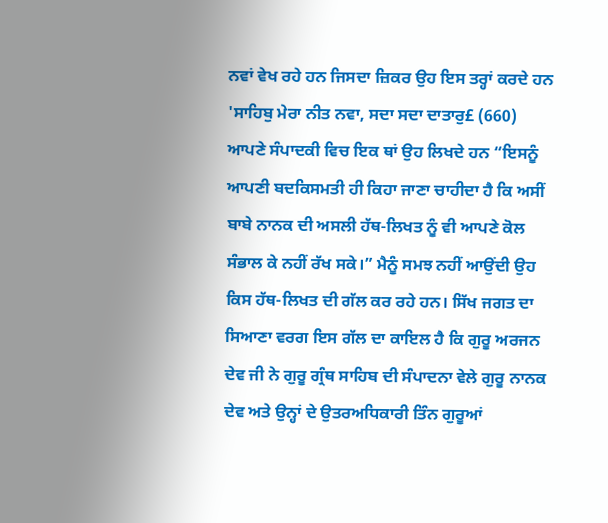ਨਵਾਂ ਵੇਖ ਰਹੇ ਹਨ ਜਿਸਦਾ ਜ਼ਿਕਰ ਉਹ ਇਸ ਤਰ੍ਹਾਂ ਕਰਦੇ ਹਨ 'ਸਾਹਿਬੁ ਮੇਰਾ ਨੀਤ ਨਵਾ, ਸਦਾ ਸਦਾ ਦਾਤਾਰੁ£ (660)
ਆਪਣੇ ਸੰਪਾਦਕੀ ਵਿਚ ਇਕ ਥਾਂ ਉਹ ਲਿਖਦੇ ਹਨ “ਇਸਨੂੰ ਆਪਣੀ ਬਦਕਿਸਮਤੀ ਹੀ ਕਿਹਾ ਜਾਣਾ ਚਾਹੀਦਾ ਹੈ ਕਿ ਅਸੀਂ ਬਾਬੇ ਨਾਨਕ ਦੀ ਅਸਲੀ ਹੱਥ-ਲਿਖਤ ਨੂੰ ਵੀ ਆਪਣੇ ਕੋਲ ਸੰਭਾਲ ਕੇ ਨਹੀਂ ਰੱਖ ਸਕੇ।” ਮੈਨੂੰ ਸਮਝ ਨਹੀਂ ਆਉਂਦੀ ਉਹ ਕਿਸ ਹੱਥ-ਲਿਖਤ ਦੀ ਗੱਲ ਕਰ ਰਹੇ ਹਨ। ਸਿੱਖ ਜਗਤ ਦਾ ਸਿਆਣਾ ਵਰਗ ਇਸ ਗੱਲ ਦਾ ਕਾਇਲ ਹੈ ਕਿ ਗੁਰੂ ਅਰਜਨ ਦੇਵ ਜੀ ਨੇ ਗੁਰੂ ਗ੍ਰੰਥ ਸਾਹਿਬ ਦੀ ਸੰਪਾਦਨਾ ਵੇਲੇ ਗੁਰੂ ਨਾਨਕ ਦੇਵ ਅਤੇ ਉਨ੍ਹਾਂ ਦੇ ਉਤਰਅਧਿਕਾਰੀ ਤਿੰਨ ਗੁਰੂਆਂ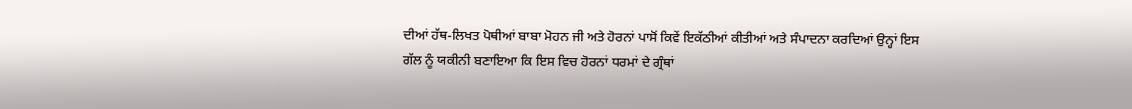ਦੀਆਂ ਹੱਥ-ਲਿਖਤ ਪੋਥੀਆਂ ਬਾਬਾ ਮੋਹਨ ਜੀ ਅਤੇ ਹੋਰਨਾਂ ਪਾਸੋਂ ਕਿਵੇਂ ਇਕੱਠੀਆਂ ਕੀਤੀਆਂ ਅਤੇ ਸੰਪਾਦਨਾ ਕਰਦਿਆਂ ਉਨ੍ਹਾਂ ਇਸ ਗੱਲ ਨੂੰ ਯਕੀਨੀ ਬਣਾਇਆ ਕਿ ਇਸ ਵਿਚ ਹੋਰਨਾਂ ਧਰਮਾਂ ਦੇ ਗ੍ਰੰਥਾਂ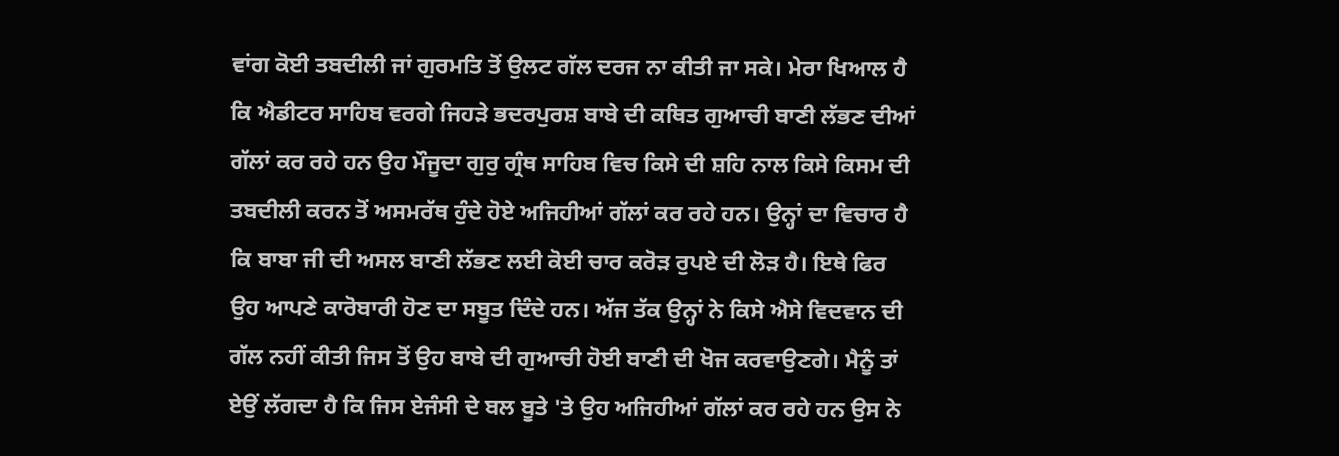ਵਾਂਗ ਕੋਈ ਤਬਦੀਲੀ ਜਾਂ ਗੁਰਮਤਿ ਤੋਂ ਉਲਟ ਗੱਲ ਦਰਜ ਨਾ ਕੀਤੀ ਜਾ ਸਕੇ। ਮੇਰਾ ਖਿਆਲ ਹੈ ਕਿ ਐਡੀਟਰ ਸਾਹਿਬ ਵਰਗੇ ਜਿਹੜੇ ਭਦਰਪੁਰਸ਼ ਬਾਬੇ ਦੀ ਕਥਿਤ ਗੁਆਚੀ ਬਾਣੀ ਲੱਭਣ ਦੀਆਂ ਗੱਲਾਂ ਕਰ ਰਹੇ ਹਨ ਉਹ ਮੌਜੂਦਾ ਗੁਰੁ ਗ੍ਰੰਥ ਸਾਹਿਬ ਵਿਚ ਕਿਸੇ ਦੀ ਸ਼ਹਿ ਨਾਲ ਕਿਸੇ ਕਿਸਮ ਦੀ ਤਬਦੀਲੀ ਕਰਨ ਤੋਂ ਅਸਮਰੱਥ ਹੁੰਦੇ ਹੋਏ ਅਜਿਹੀਆਂ ਗੱਲਾਂ ਕਰ ਰਹੇ ਹਨ। ਉਨ੍ਹਾਂ ਦਾ ਵਿਚਾਰ ਹੈ ਕਿ ਬਾਬਾ ਜੀ ਦੀ ਅਸਲ ਬਾਣੀ ਲੱਭਣ ਲਈ ਕੋਈ ਚਾਰ ਕਰੋੜ ਰੁਪਏ ਦੀ ਲੋੜ ਹੈ। ਇਥੇ ਫਿਰ ਉਹ ਆਪਣੇ ਕਾਰੋਬਾਰੀ ਹੋਣ ਦਾ ਸਬੂਤ ਦਿੰਦੇ ਹਨ। ਅੱਜ ਤੱਕ ਉਨ੍ਹਾਂ ਨੇ ਕਿਸੇ ਐਸੇ ਵਿਦਵਾਨ ਦੀ ਗੱਲ ਨਹੀਂ ਕੀਤੀ ਜਿਸ ਤੋਂ ਉਹ ਬਾਬੇ ਦੀ ਗੁਆਚੀ ਹੋਈ ਬਾਣੀ ਦੀ ਖੋਜ ਕਰਵਾਉਣਗੇ। ਮੈਨੂੰ ਤਾਂ ਏਉਂ ਲੱਗਦਾ ਹੈ ਕਿ ਜਿਸ ਏਜੰਸੀ ਦੇ ਬਲ ਬੂਤੇ 'ਤੇ ਉਹ ਅਜਿਹੀਆਂ ਗੱਲਾਂ ਕਰ ਰਹੇ ਹਨ ਉਸ ਨੇ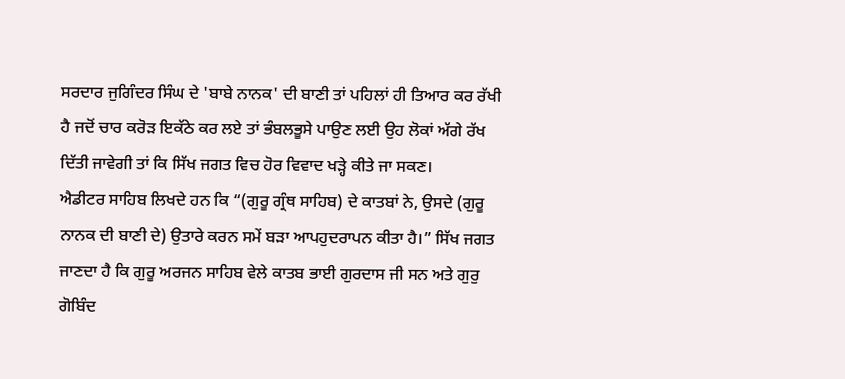ਸਰਦਾਰ ਜੁਗਿੰਦਰ ਸਿੰਘ ਦੇ 'ਬਾਬੇ ਨਾਨਕ' ਦੀ ਬਾਣੀ ਤਾਂ ਪਹਿਲਾਂ ਹੀ ਤਿਆਰ ਕਰ ਰੱਖੀ ਹੈ ਜਦੋਂ ਚਾਰ ਕਰੋੜ ਇਕੱਠੇ ਕਰ ਲਏ ਤਾਂ ਭੰਬਲਭੂਸੇ ਪਾਉਣ ਲਈ ਉਹ ਲੋਕਾਂ ਅੱਗੇ ਰੱਖ ਦਿੱਤੀ ਜਾਵੇਗੀ ਤਾਂ ਕਿ ਸਿੱਖ ਜਗਤ ਵਿਚ ਹੋਰ ਵਿਵਾਦ ਖੜ੍ਹੇ ਕੀਤੇ ਜਾ ਸਕਣ।
ਐਡੀਟਰ ਸਾਹਿਬ ਲਿਖਦੇ ਹਨ ਕਿ “(ਗੁਰੂ ਗ੍ਰੰਥ ਸਾਹਿਬ) ਦੇ ਕਾਤਬਾਂ ਨੇ, ਉਸਦੇ (ਗੁਰੂ ਨਾਨਕ ਦੀ ਬਾਣੀ ਦੇ) ਉਤਾਰੇ ਕਰਨ ਸਮੇਂ ਬੜਾ ਆਪਹੁਦਰਾਪਨ ਕੀਤਾ ਹੈ।” ਸਿੱਖ ਜਗਤ ਜਾਣਦਾ ਹੈ ਕਿ ਗੁਰੂ ਅਰਜਨ ਸਾਹਿਬ ਵੇਲੇ ਕਾਤਬ ਭਾਈ ਗੁਰਦਾਸ ਜੀ ਸਨ ਅਤੇ ਗੁਰੁ ਗੋਬਿੰਦ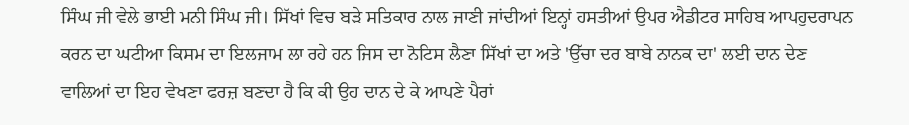ਸਿੰਘ ਜੀ ਵੇਲੇ ਭਾਈ ਮਨੀ ਸਿੰਘ ਜੀ। ਸਿੱਖਾਂ ਵਿਚ ਬੜੇ ਸਤਿਕਾਰ ਨਾਲ ਜਾਣੀ ਜਾਂਦੀਆਂ ਇਨ੍ਹਾਂ ਹਸਤੀਆਂ ਉਪਰ ਐਡੀਟਰ ਸਾਹਿਬ ਆਪਹੁਦਰਾਪਨ ਕਰਨ ਦਾ ਘਟੀਆ ਕਿਸਮ ਦਾ ਇਲਜਾਮ ਲਾ ਰਹੇ ਹਨ ਜਿਸ ਦਾ ਨੋਟਿਸ ਲੈਣਾ ਸਿੱਖਾਂ ਦਾ ਅਤੇ 'ਉੱਚਾ ਦਰ ਬਾਬੇ ਨਾਨਕ ਦਾ' ਲਈ ਦਾਨ ਦੇਣ ਵਾਲਿਆਂ ਦਾ ਇਹ ਵੇਖਣਾ ਫਰਜ਼ ਬਣਦਾ ਹੈ ਕਿ ਕੀ ਉਹ ਦਾਨ ਦੇ ਕੇ ਆਪਣੇ ਪੈਰਾਂ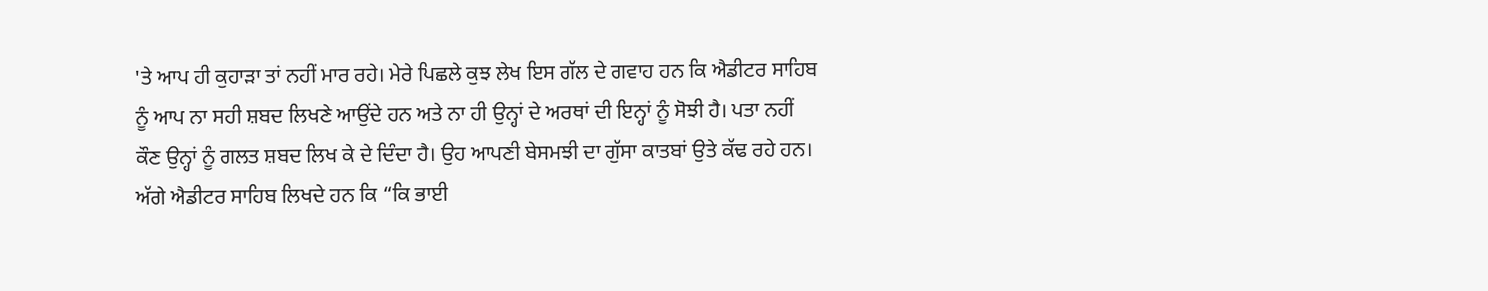'ਤੇ ਆਪ ਹੀ ਕੁਹਾੜਾ ਤਾਂ ਨਹੀਂ ਮਾਰ ਰਹੇ। ਮੇਰੇ ਪਿਛਲੇ ਕੁਝ ਲੇਖ ਇਸ ਗੱਲ ਦੇ ਗਵਾਹ ਹਨ ਕਿ ਐਡੀਟਰ ਸਾਹਿਬ ਨੂੰ ਆਪ ਨਾ ਸਹੀ ਸ਼ਬਦ ਲਿਖਣੇ ਆਉਂਦੇ ਹਨ ਅਤੇ ਨਾ ਹੀ ਉਨ੍ਹਾਂ ਦੇ ਅਰਥਾਂ ਦੀ ਇਨ੍ਹਾਂ ਨੂੰ ਸੋਝੀ ਹੈ। ਪਤਾ ਨਹੀਂ ਕੌਣ ਉਨ੍ਹਾਂ ਨੂੰ ਗਲਤ ਸ਼ਬਦ ਲਿਖ ਕੇ ਦੇ ਦਿੰਦਾ ਹੈ। ਉਹ ਆਪਣੀ ਬੇਸਮਝੀ ਦਾ ਗੁੱਸਾ ਕਾਤਬਾਂ ਉਤੇ ਕੱਢ ਰਹੇ ਹਨ।
ਅੱਗੇ ਐਡੀਟਰ ਸਾਹਿਬ ਲਿਖਦੇ ਹਨ ਕਿ “ਕਿ ਭਾਈ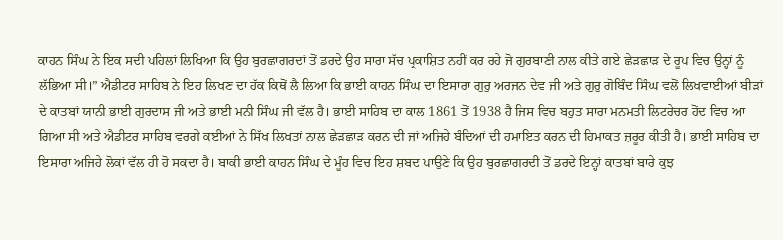ਕਾਹਨ ਸਿੰਘ ਨੇ ਇਕ ਸਦੀ ਪਹਿਲਾਂ ਲਿਖਿਆ ਕਿ ਉਹ ਬੁਰਛਾਗਰਦਾਂ ਤੋਂ ਡਰਦੇ ਉਹ ਸਾਰਾ ਸੱਚ ਪ੍ਰਕਾਸ਼ਿਤ ਨਹੀਂ ਕਰ ਰਹੇ ਜੋ ਗੁਰਬਾਣੀ ਨਾਲ ਕੀਤੇ ਗਏ ਛੇੜਛਾੜ ਦੇ ਰੂਪ ਵਿਚ ਉਨ੍ਹਾਂ ਨੂੰ ਲੱਭਿਆ ਸੀ।” ਐਡੀਟਰ ਸਾਹਿਬ ਨੇ ਇਹ ਲਿਖਣ ਦਾ ਹੱਕ ਕਿਥੋਂ ਲੈ ਲਿਆ ਕਿ ਭਾਈ ਕਾਹਨ ਸਿੰਘ ਦਾ ਇਸਾਰਾ ਗੁਰੁ ਅਰਜਨ ਦੇਵ ਜੀ ਅਤੇ ਗੁਰੁ ਗੋਬਿੰਦ ਸਿੰਘ ਵਲੋਂ ਲਿਖਵਾਈਆਂ ਬੀੜਾਂ ਦੇ ਕਾਤਬਾਂ ਯਾਨੀ ਭਾਈ ਗੁਰਦਾਸ ਜੀ ਅਤੇ ਭਾਈ ਮਨੀ ਸਿੰਘ ਜੀ ਵੱਲ ਹੈ। ਭਾਈ ਸਾਹਿਬ ਦਾ ਕਾਲ 1861 ਤੋਂ 1938 ਹੈ ਜਿਸ ਵਿਚ ਬਹੁਤ ਸਾਰਾ ਮਨਮਤੀ ਲਿਟਰੇਚਰ ਹੋਂਦ ਵਿਚ ਆ ਗਿਆ ਸੀ ਅਤੇ ਐਡੀਟਰ ਸਾਹਿਬ ਵਰਗੇ ਕਈਆਂ ਨੇ ਸਿੱਖ ਲਿਖਤਾਂ ਨਾਲ ਛੇੜਛਾੜ ਕਰਨ ਦੀ ਜਾਂ ਅਜਿਹੇ ਬੰਦਿਆਂ ਦੀ ਹਮਾਇਤ ਕਰਨ ਦੀ ਹਿਮਾਕਤ ਜ਼ਰੂਰ ਕੀਤੀ ਹੈ। ਭਾਈ ਸਾਹਿਬ ਦਾ ਇਸਾਰਾ ਅਜਿਹੇ ਲੋਕਾਂ ਵੱਲ ਹੀ ਹੋ ਸਕਦਾ ਹੈ। ਬਾਕੀ ਭਾਈ ਕਾਹਨ ਸਿੰਘ ਦੇ ਮੂੰਹ ਵਿਚ ਇਹ ਸ਼ਬਦ ਪਾਉਣੇ ਕਿ ਉਹ ਬੁਰਛਾਗਰਦੀ ਤੋਂ ਡਰਦੇ ਇਨ੍ਹਾਂ ਕਾਤਬਾਂ ਬਾਰੇ ਕੁਝ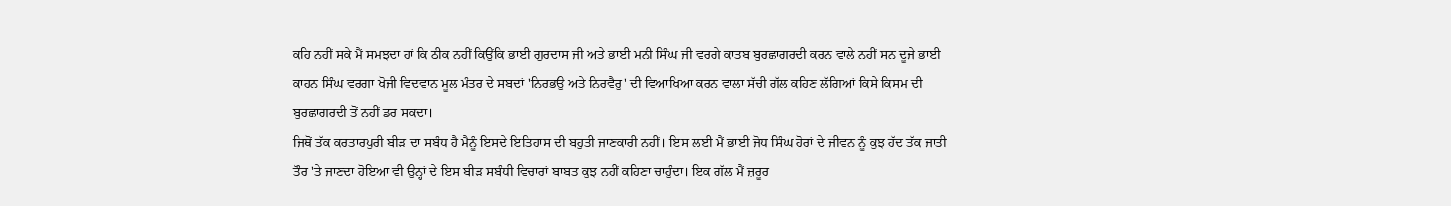ਕਹਿ ਨਹੀਂ ਸਕੇ ਮੈਂ ਸਮਝਦਾ ਹਾਂ ਕਿ ਠੀਕ ਨਹੀਂ ਕਿਉਂਕਿ ਭਾਈ ਗੁਰਦਾਸ ਜੀ ਅਤੇ ਭਾਈ ਮਨੀ ਸਿੰਘ ਜੀ ਵਰਗੇ ਕਾਤਬ ਬੁਰਛਾਗਰਦੀ ਕਰਨ ਵਾਲੇ ਨਹੀਂ ਸਨ ਦੂਜੇ ਭਾਈ ਕਾਹਨ ਸਿੰਘ ਵਰਗਾ ਖੋਜੀ ਵਿਦਵਾਨ ਮੂਲ ਮੰਤਰ ਦੇ ਸਬਦਾਂ 'ਨਿਰਭਉ ਅਤੇ ਨਿਰਵੈਰੁ' ਦੀ ਵਿਆਖਿਆ ਕਰਨ ਵਾਲਾ ਸੱਚੀ ਗੱਲ ਕਹਿਣ ਲੱਗਿਆਂ ਕਿਸੇ ਕਿਸਮ ਦੀ ਬੁਰਛਾਗਰਦੀ ਤੋਂ ਨਹੀਂ ਡਰ ਸਕਦਾ।
ਜਿਥੋਂ ਤੱਕ ਕਰਤਾਰਪੁਰੀ ਬੀੜ ਦਾ ਸਬੰਧ ਹੈ ਮੈਨੂੰ ਇਸਦੇ ਇਤਿਹਾਸ ਦੀ ਬਹੁਤੀ ਜਾਣਕਾਰੀ ਨਹੀਂ। ਇਸ ਲਈ ਮੈਂ ਭਾਈ ਜੋਧ ਸਿੰਘ ਹੋਰਾਂ ਦੇ ਜੀਵਨ ਨੂੰ ਕੁਝ ਹੱਦ ਤੱਕ ਜਾਤੀ ਤੌਰ 'ਤੇ ਜਾਣਦਾ ਹੋਇਆ ਵੀ ਉਨ੍ਹਾਂ ਦੇ ਇਸ ਬੀੜ ਸਬੰਧੀ ਵਿਚਾਰਾਂ ਬਾਬਤ ਕੁਝ ਨਹੀਂ ਕਹਿਣਾ ਚਾਹੁੰਦਾ। ਇਕ ਗੱਲ ਮੈਂ ਜ਼ਰੂਰ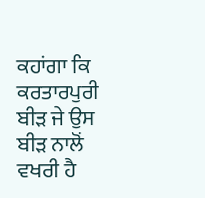ਕਹਾਂਗਾ ਕਿ ਕਰਤਾਰਪੁਰੀ ਬੀੜ ਜੇ ਉਸ ਬੀੜ ਨਾਲੋਂ ਵਖਰੀ ਹੈ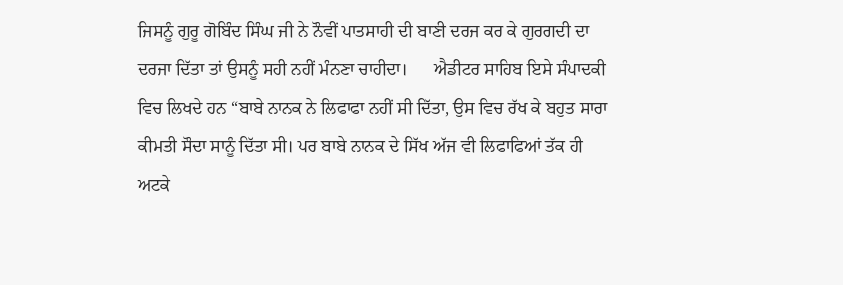ਜਿਸਨੂੰ ਗੁਰੂ ਗੋਬਿੰਦ ਸਿੰਘ ਜੀ ਨੇ ਨੌਵੀਂ ਪਾਤਸਾਹੀ ਦੀ ਬਾਣੀ ਦਰਜ ਕਰ ਕੇ ਗੁਰਗਦੀ ਦਾ ਦਰਜਾ ਦਿੱਤਾ ਤਾਂ ਉਸਨੂੰ ਸਹੀ ਨਹੀਂ ਮੰਨਣਾ ਚਾਹੀਦਾ।      ਐਡੀਟਰ ਸਾਹਿਬ ਇਸੇ ਸੰਪਾਦਕੀ ਵਿਚ ਲਿਖਦੇ ਹਨ “ਬਾਬੇ ਨਾਨਕ ਨੇ ਲਿਫਾਫਾ ਨਹੀਂ ਸੀ ਦਿੱਤਾ, ਉਸ ਵਿਚ ਰੱਖ ਕੇ ਬਹੁਤ ਸਾਰਾ ਕੀਮਤੀ ਸੌਦਾ ਸਾਨੂੰ ਦਿੱਤਾ ਸੀ। ਪਰ ਬਾਬੇ ਨਾਨਕ ਦੇ ਸਿੱਖ ਅੱਜ ਵੀ ਲਿਫਾਫਿਆਂ ਤੱਕ ਹੀ ਅਟਕੇ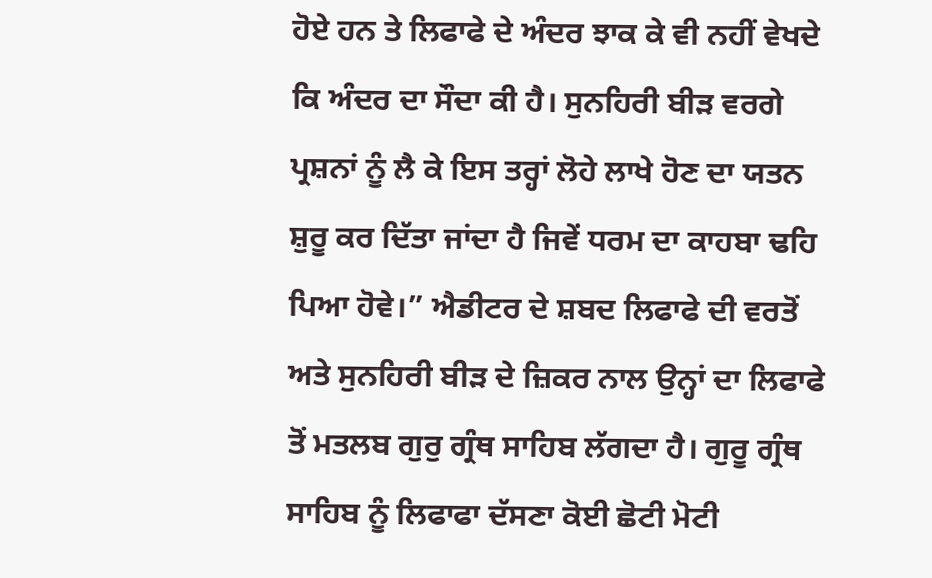ਹੋਏ ਹਨ ਤੇ ਲਿਫਾਫੇ ਦੇ ਅੰਦਰ ਝਾਕ ਕੇ ਵੀ ਨਹੀਂ ਵੇਖਦੇ ਕਿ ਅੰਦਰ ਦਾ ਸੌਦਾ ਕੀ ਹੈ। ਸੁਨਹਿਰੀ ਬੀੜ ਵਰਗੇ ਪ੍ਰਸ਼ਨਾਂ ਨੂੰ ਲੈ ਕੇ ਇਸ ਤਰ੍ਹਾਂ ਲੋਹੇ ਲਾਖੇ ਹੋਣ ਦਾ ਯਤਨ ਸ਼ੁਰੂ ਕਰ ਦਿੱਤਾ ਜਾਂਦਾ ਹੈ ਜਿਵੇਂ ਧਰਮ ਦਾ ਕਾਹਬਾ ਢਹਿ ਪਿਆ ਹੋਵੇ।” ਐਡੀਟਰ ਦੇ ਸ਼ਬਦ ਲਿਫਾਫੇ ਦੀ ਵਰਤੋਂ ਅਤੇ ਸੁਨਹਿਰੀ ਬੀੜ ਦੇ ਜ਼ਿਕਰ ਨਾਲ ਉਨ੍ਹਾਂ ਦਾ ਲਿਫਾਫੇ ਤੋਂ ਮਤਲਬ ਗੁਰੁ ਗ੍ਰੰਥ ਸਾਹਿਬ ਲੱਗਦਾ ਹੈ। ਗੁਰੂ ਗ੍ਰੰਥ ਸਾਹਿਬ ਨੂੰ ਲਿਫਾਫਾ ਦੱਸਣਾ ਕੋਈ ਛੋਟੀ ਮੋਟੀ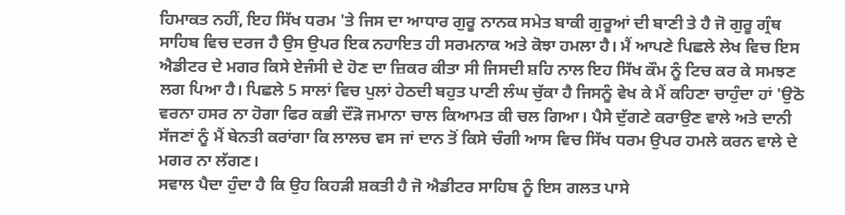ਹਿਮਾਕਤ ਨਹੀਂ, ਇਹ ਸਿੱਖ ਧਰਮ 'ਤੇ ਜਿਸ ਦਾ ਆਧਾਰ ਗੁਰੂ ਨਾਨਕ ਸਮੇਤ ਬਾਕੀ ਗੁਰੂਆਂ ਦੀ ਬਾਣੀ ਤੇ ਹੈ ਜੋ ਗੁਰੂ ਗ੍ਰੰਥ ਸਾਹਿਬ ਵਿਚ ਦਰਜ ਹੈ ਉਸ ਉਪਰ ਇਕ ਨਹਾਇਤ ਹੀ ਸਰਮਨਾਕ ਅਤੇ ਕੋਝਾ ਹਮਲਾ ਹੈ। ਮੈਂ ਆਪਣੇ ਪਿਛਲੇ ਲੇਖ ਵਿਚ ਇਸ ਐਡੀਟਰ ਦੇ ਮਗਰ ਕਿਸੇ ਏਜੰਸੀ ਦੇ ਹੋਣ ਦਾ ਜ਼ਿਕਰ ਕੀਤਾ ਸੀ ਜਿਸਦੀ ਸ਼ਹਿ ਨਾਲ ਇਹ ਸਿੱਖ ਕੌਮ ਨੂੰ ਟਿਚ ਕਰ ਕੇ ਸਮਝਣ ਲਗ ਪਿਆ ਹੈ। ਪਿਛਲੇ 5 ਸਾਲਾਂ ਵਿਚ ਪੁਲਾਂ ਹੇਠਦੀ ਬਹੁਤ ਪਾਣੀ ਲੰਘ ਚੁੱਕਾ ਹੈ ਜਿਸਨੂੰ ਵੇਖ ਕੇ ਮੈਂ ਕਹਿਣਾ ਚਾਹੁੰਦਾ ਹਾਂ 'ਉਠੋ ਵਰਨਾ ਹਸਰ ਨਾ ਹੋਗਾ ਫਿਰ ਕਭੀ ਦੌੜੋ ਜਮਾਨਾ ਚਾਲ ਕਿਆਮਤ ਕੀ ਚਲ ਗਿਆ। ਪੈਸੇ ਦੁੱਗਣੇ ਕਰਾਉਣ ਵਾਲੇ ਅਤੇ ਦਾਨੀ ਸੱਜਣਾਂ ਨੂੰ ਮੈਂ ਬੇਨਤੀ ਕਰਾਂਗਾ ਕਿ ਲਾਲਚ ਵਸ ਜਾਂ ਦਾਨ ਤੋਂ ਕਿਸੇ ਚੰਗੀ ਆਸ ਵਿਚ ਸਿੱਖ ਧਰਮ ਉਪਰ ਹਮਲੇ ਕਰਨ ਵਾਲੇ ਦੇ ਮਗਰ ਨਾ ਲੱਗਣ।
ਸਵਾਲ ਪੈਦਾ ਹੁੰਦਾ ਹੈ ਕਿ ਉਹ ਕਿਹੜੀ ਸ਼ਕਤੀ ਹੈ ਜੋ ਐਡੀਟਰ ਸਾਹਿਬ ਨੂੰ ਇਸ ਗਲਤ ਪਾਸੇ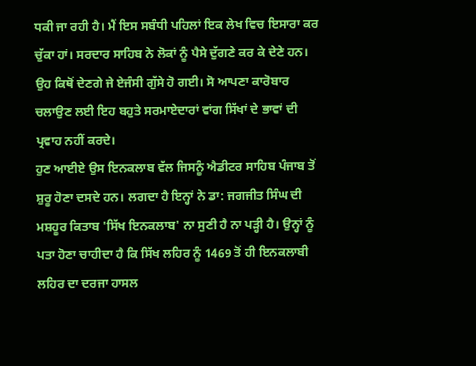ਧਕੀ ਜਾ ਰਹੀ ਹੈ। ਮੈਂ ਇਸ ਸਬੰਧੀ ਪਹਿਲਾਂ ਇਕ ਲੇਖ ਵਿਚ ਇਸਾਰਾ ਕਰ ਚੁੱਕਾ ਹਾਂ। ਸਰਦਾਰ ਸਾਹਿਬ ਨੇ ਲੋਕਾਂ ਨੂੰ ਪੈਸੇ ਦੁੱਗਣੇ ਕਰ ਕੇ ਦੇਣੇ ਹਨ। ਉਹ ਕਿਥੋਂ ਦੇਣਗੇ ਜੇ ਏਜੰਸੀ ਗੁੱਸੇ ਹੋ ਗਈ। ਸੋ ਆਪਣਾ ਕਾਰੋਬਾਰ ਚਲਾਉਣ ਲਈ ਇਹ ਬਹੁਤੇ ਸਰਮਾਏਦਾਰਾਂ ਵਾਂਗ ਸਿੱਖਾਂ ਦੇ ਭਾਵਾਂ ਦੀ ਪ੍ਰਵਾਹ ਨਹੀਂ ਕਰਦੇ।
ਹੁਣ ਆਈਏ ਉਸ ਇਨਕਲਾਬ ਵੱਲ ਜਿਸਨੂੰ ਐਡੀਟਰ ਸਾਹਿਬ ਪੰਜਾਬ ਤੋਂ ਸ਼ੁਰੂ ਹੋਣਾ ਦਸਦੇ ਹਨ। ਲਗਦਾ ਹੈ ਇਨ੍ਹਾਂ ਨੇ ਡਾ: ਜਗਜੀਤ ਸਿੰਘ ਦੀ ਮਸ਼ਹੂਰ ਕਿਤਾਬ 'ਸਿੱਖ ਇਨਕਲਾਬ' ਨਾ ਸੁਣੀ ਹੈ ਨਾ ਪੜ੍ਹੀ ਹੈ। ਉਨ੍ਹਾਂ ਨੂੰ ਪਤਾ ਹੋਣਾ ਚਾਹੀਦਾ ਹੈ ਕਿ ਸਿੱਖ ਲਹਿਰ ਨੂੰ 1469 ਤੋਂ ਹੀ ਇਨਕਲਾਬੀ ਲਹਿਰ ਦਾ ਦਰਜਾ ਹਾਸਲ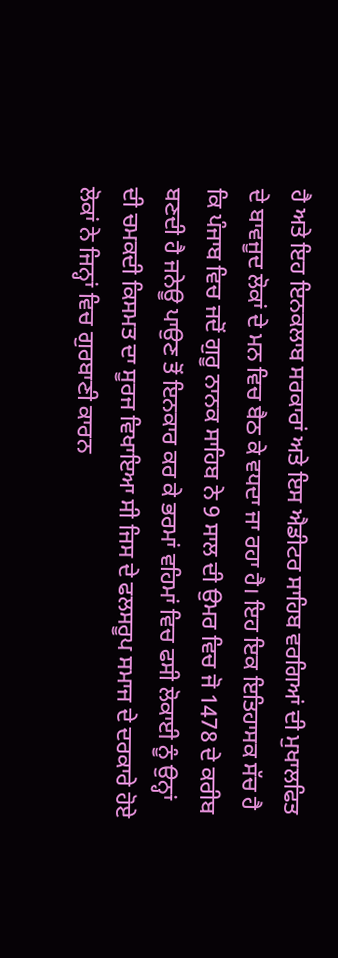ਹੈ ਅਤੇ ਇਹ ਇਨਕਲਾਬ ਸਰਕਾਰਾਂ ਅਤੇ ਇਸ ਐਡੀਟਰ ਸਾਹਿਬ ਵਰਗਿਆਂ ਦੀ ਮੁਖਾਲਫਿਤ ਦੇ ਬਾਵਜੂਦ ਲੋਕਾਂ ਦੇ ਮਨ ਵਿਚ ਬੈਠ ਕੇ ਵਧਦਾ ਜਾ ਰਹਾ ਹੈ। ਇਹ ਇਕ ਇਤਿਹਾਸਕ ਸੱਚ ਹੈ ਕਿ ਪੰਜਾਬ ਵਿਚ ਜਦੋਂ ਗੁਰੂ ਨਾਨਕ ਸਾਹਿਬ ਨੇ 9 ਸਾਲ ਦੀ ਉਮਰ ਵਿਚ ਜੋ 1478 ਦੇ ਕਰੀਬ ਬਣਦੀ ਹੈ ਜਨੇਊ ਪਾਉਣ ਤੋਂ ਇਨਕਾਰ ਕਰ ਕੇ ਭਰਮਾਂ ਵਹਿਮਾਂ ਵਿਚ ਫਸੀ ਲੋਕਾਈ ਨੂੰ ਉਨ੍ਹਾਂ ਦੀ ਚਮਕਦੀ ਕਿਸਮਤ ਦਾ ਸੂਰਜ ਵਿਖਾਇਆ ਸੀ ਜਿਸ ਦੇ ਫਲਸਰੂਪ ਸਮਾਜ ਦੇ ਦਰਕਾਰੇ ਹੋਏ ਲੋਕਾਂ ਨੇ ਜਿਨ੍ਹਾਂ ਵਿਚ ਗੁਰਬਾਣੀ ਕਾਰਨ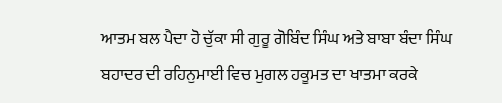ਆਤਮ ਬਲ ਪੈਦਾ ਹੋ ਚੁੱਕਾ ਸੀ ਗੁਰੂ ਗੋਬਿੰਦ ਸਿੰਘ ਅਤੇ ਬਾਬਾ ਬੰਦਾ ਸਿੰਘ ਬਹਾਦਰ ਦੀ ਰਹਿਨੁਮਾਈ ਵਿਚ ਮੁਗਲ ਹਕੂਮਤ ਦਾ ਖਾਤਮਾ ਕਰਕੇ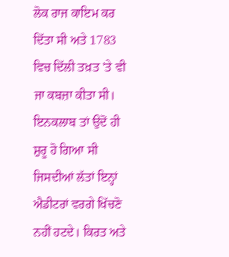ਲੋਕ ਰਾਜ ਕਾਇਮ ਕਰ ਦਿੱਤਾ ਸੀ ਅਤੇ 1783 ਵਿਚ ਦਿੱਲੀ ਤਖ਼ਤ 'ਤੇ ਵੀ ਜਾ ਕਬਜ਼ਾ ਕੀਤਾ ਸੀ। ਇਨਕਲਾਬ ਤਾਂ ਉਦੋਂ ਹੀ ਸ਼ੁਰੂ ਹੋ ਗਿਆ ਸੀ ਜਿਸਦੀਆਂ ਲੱਤਾਂ ਇਨ੍ਹਾਂ ਐਡੀਟਰਾਂ ਵਰਗੇ ਖਿੱਚਣੋ ਨਹੀਂ ਹਟਦੇ। ਕਿਰਤ ਅਤੇ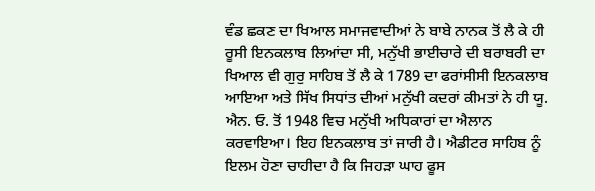ਵੰਡ ਛਕਣ ਦਾ ਖਿਆਲ ਸਮਾਜਵਾਦੀਆਂ ਨੇ ਬਾਬੇ ਨਾਨਕ ਤੋਂ ਲੈ ਕੇ ਹੀ ਰੂਸੀ ਇਨਕਲਾਬ ਲਿਆਂਦਾ ਸੀ, ਮਨੁੱਖੀ ਭਾਈਚਾਰੇ ਦੀ ਬਰਾਬਰੀ ਦਾ ਖਿਆਲ ਵੀ ਗੁਰੁ ਸਾਹਿਬ ਤੋਂ ਲੈ ਕੇ 1789 ਦਾ ਫਰਾਂਸੀਸੀ ਇਨਕਲਾਬ ਆਇਆ ਅਤੇ ਸਿੱਖ ਸਿਧਾਂਤ ਦੀਆਂ ਮਨੁੱਖੀ ਕਦਰਾਂ ਕੀਮਤਾਂ ਨੇ ਹੀ ਯੂ. ਐਨ. ਓ. ਤੋਂ 1948 ਵਿਚ ਮਨੁੱਖੀ ਅਧਿਕਾਰਾਂ ਦਾ ਐਲਾਨ ਕਰਵਾਇਆ। ਇਹ ਇਨਕਲਾਬ ਤਾਂ ਜਾਰੀ ਹੈ। ਐਡੀਟਰ ਸਾਹਿਬ ਨੂੰ ਇਲਮ ਹੋਣਾ ਚਾਹੀਦਾ ਹੈ ਕਿ ਜਿਹੜਾ ਘਾਹ ਫੂਸ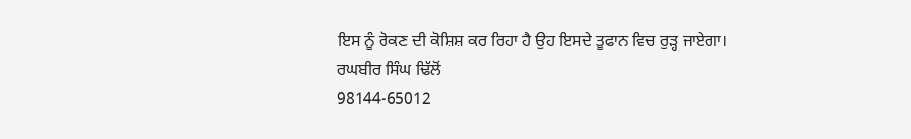ਇਸ ਨੂੰ ਰੋਕਣ ਦੀ ਕੋਸ਼ਿਸ਼ ਕਰ ਰਿਹਾ ਹੈ ਉਹ ਇਸਦੇ ਤੂਫਾਨ ਵਿਚ ਰੁੜ੍ਹ ਜਾਏਗਾ।
ਰਘਬੀਰ ਸਿੰਘ ਢਿੱਲੋਂ
98144-65012